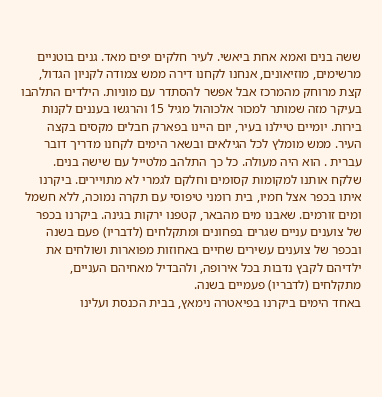ששה בנים ואמא אחת ביאשי. לעיר חלקים יפים מאד. גנים בוטניים מרשימים, מוזיאונים, אנחנו לקחנו דירה ממש צמודה לקניון הגדול, קצת מרוחק מהמרכז אבל אפשר להסתדר עם מוניות. הילדים התלהבו בעיקר מזה שמותר למכור אלכוהול מגיל 15 והרגשו בעננים לקנות בירות. יומיים טיילנו בעיר, יום היינו בפארק חבלים מקסים בקצה העיר. ממש מומלץ לכל הגילאים ובשאר הימים לקחנו מדריך דובר עברית . הוא היה מעולה. כל כך התלהב מלטייל עם שישה בנים. שלקח אותנו למקומות קסומים וחלקם לגמרי לא מתויירים. ביקרנו איתו בכפר אצל חמיו, בית רומני טיפוסי עם תקרה נמוכה, ללא חשמל ומים זורמים. שאבנו מים מהבאר, קטפנו ירקות בגינה. ביקרנו בכפר של צוענים עניים שגרים בפחונים ומתקלחים (לדבריו) פעם בשנה ובכפר של צוענים עשירים שחיים באחוזות מפוארות ושולחים את ילדיהם לקבץ נדבות בכל אירופה, ולהבדיל מאחיהם העניים, מתקלחים (לדבריו) פעמיים בשנה.
באחד הימים ביקרנו בפיאטרה נימאץ, בבית הכנסת ועלינו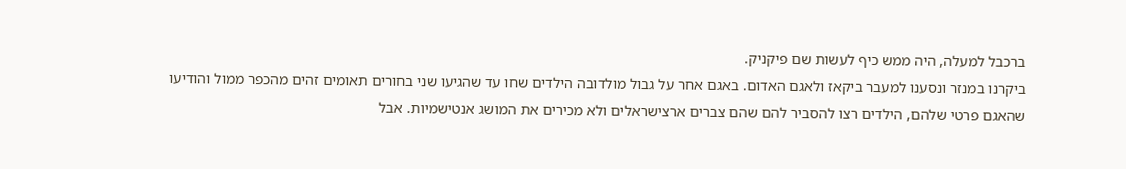ברכבל למעלה, היה ממש כיף לעשות שם פיקניק.
ביקרנו במנזר ונסענו למעבר ביקאז ולאגם האדום. באגם אחר על גבול מולדובה הילדים שחו עד שהגיעו שני בחורים תאומים זהים מהכפר ממול והודיעו שהאגם פרטי שלהם, הילדים רצו להסביר להם שהם צברים ארצישראלים ולא מכירים את המושג אנטישמיות. אבל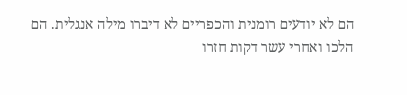הם לא יודעים רומנית והכפריים לא דיברו מילה אנגלית. הם הלכו ואחרי עשר דקות חזרו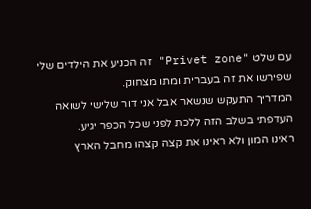עם שלט "Privet zone" זה הכניע את הילדים שלי שפירשו את זה בעברית ומתו מצחוק.
המדריך התעקש שנשאר אבל אני דור שלישי לשואה העדפתי בשלב הזה ללכת לפני שכל הכפר יגיע.
ראינו המון ולא ראינו את קצה קצהו מחבל הארץ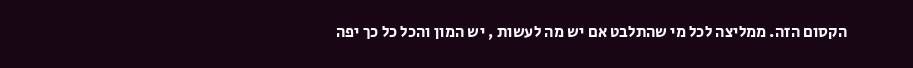הקסום הזה. ממליצה לכל מי שהתלבט אם יש מה לעשות , יש המון והכל כל כך יפה